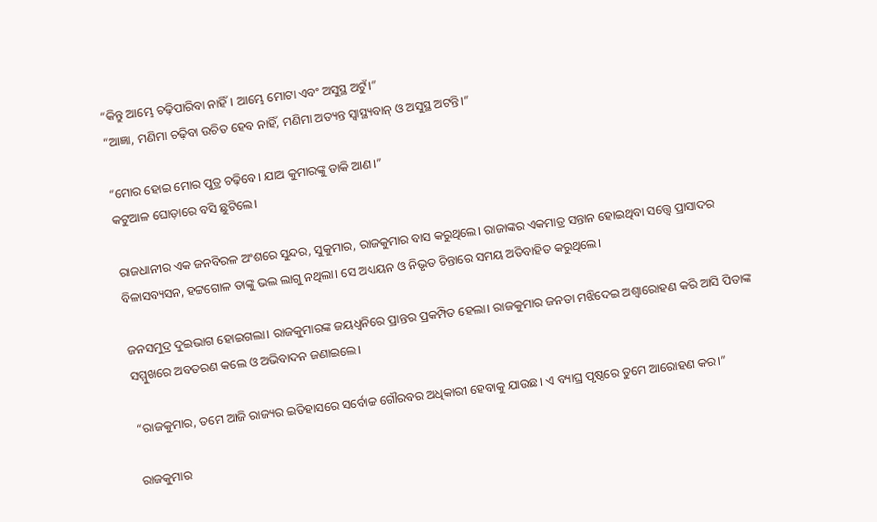“କିନ୍ତୁ ଆମ୍ଭେ ଚଢ଼ିପାରିବା ନାହିଁ। ଆମ୍ଭେ ମୋଟା ଏବଂ ଅସୁସ୍ଥ ଅଟୁଁ।”
“ଆଜ୍ଞା, ମଣିମା ଚଢ଼ିବା ଉଚିତ ହେବ ନାହିଁ, ମଣିମା ଅତ୍ୟନ୍ତ ସ୍ବାସ୍ଥ୍ୟବାନ୍‌ ଓ ଅସୁସ୍ଥ ଅଟନ୍ତି।”

“ମୋର ହୋଇ ମୋର ପୁତ୍ର ଚଢ଼ିବେ। ଯାଅ କୁମାରଙ୍କୁ ଡାକି ଆଣ।”
କଟୁଆଳ ଘୋଡ଼ାରେ ବସି ଛୁଟିଲେ।

ରାଜଧାନୀର ଏକ ଜନବିରଳ ଅଂଶରେ ସୁନ୍ଦର, ସୁକୁମାର, ରାଜକୁମାର ବାସ କରୁଥିଲେ। ରାଜାଙ୍କର ଏକମାତ୍ର ସନ୍ତାନ ହୋଇଥିବା ସତ୍ତ୍ବେ ପ୍ରାସାଦର ବିଳାସବ୍ୟସନ, ହଟ୍ଟଗୋଳ ତାଙ୍କୁ ଭଲ ଲାଗୁ ନଥିଲା। ସେ ଅଧ୍ୟୟନ ଓ ନିଭୃତ ଚିନ୍ତାରେ ସମୟ ଅତିବାହିତ କରୁଥିଲେ।

ଜନସମୁଦ୍ର ଦୁଇଭାଗ ହୋଇଗଲା। ରାଜକୁମାରଙ୍କ ଜୟଧ୍ବନିରେ ପ୍ରାନ୍ତର ପ୍ରକମ୍ପିତ ହେଲା। ରାଜକୁମାର ଜନତା ମଝିଦେଇ ଅଶ୍ବାରୋହଣ କରି ଆସି ପିତାଙ୍କ ସମ୍ମୁଖରେ ଅବତରଣ କଲେ ଓ ଅଭିବାଦନ ଜଣାଇଲେ।

“ରାଜକୁମାର, ତମେ ଆଜି ରାଜ୍ୟର ଇତିହାସରେ ସର୍ବୋଚ୍ଚ ଗୌରବର ଅଧିକାରୀ ହେବାକୁ ଯାଉଛ। ଏ ବ୍ୟାଘ୍ର ପୃଷ୍ଠରେ ତୁମେ ଆରୋହଣ କର।”

ରାଜକୁମାର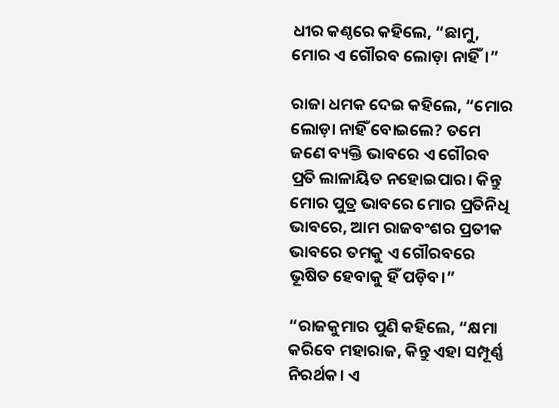ଧୀର କଣ୍ଠରେ କହିଲେ, “ଛାମୁ, ମୋର ଏ ଗୌରବ ଲୋଡ଼ା ନାହିଁ।”

ରାଜା ଧମକ ଦେଇ କହିଲେ, “ମୋର ଲୋଡ଼ା ନାହିଁ ବୋଇଲେ? ତମେ ଜଣେ ବ୍ୟକ୍ତି ଭାବରେ ଏ ଗୌରବ ପ୍ରତି ଲାଳାୟିତ ନହୋଇପାର। କିନ୍ତୁ ମୋର ପୁତ୍ର ଭାବରେ ମୋର ପ୍ରତିନିଧି ଭାବରେ, ଆମ ରାଜବଂଶର ପ୍ରତୀକ ଭାବରେ ତମକୁ ଏ ଗୌରବରେ ଭୂଷିତ ହେବାକୁ ହିଁ ପଡ଼ିବ।”

“ରାଜକୁମାର ପୁଣି କହିଲେ, “କ୍ଷମା କରିବେ ମହାରାଜ, କିନ୍ତୁ ଏହା ସମ୍ପୂର୍ଣ୍ଣ ନିରର୍ଥକ। ଏ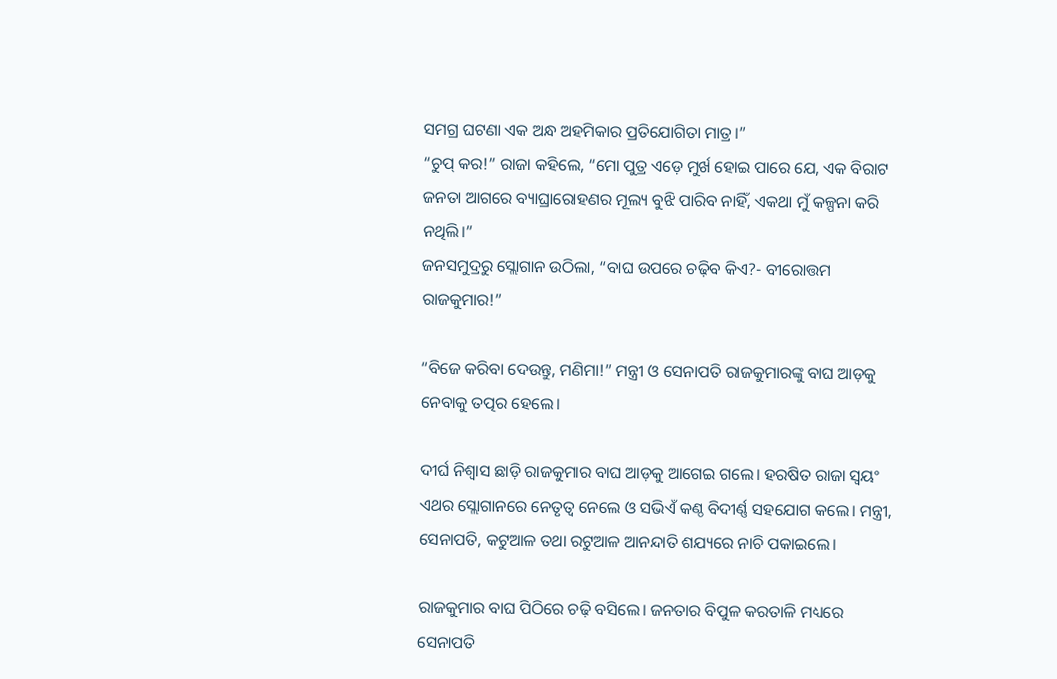ସମଗ୍ର ଘଟଣା ଏକ ଅନ୍ଧ ଅହମିକାର ପ୍ରତିଯୋଗିତା ମାତ୍ର।”
“ଚୁପ୍‌ କର!” ରାଜା କହିଲେ, “ମୋ ପୁତ୍ର ଏଡ଼େ ମୁର୍ଖ ହୋଇ ପାରେ ଯେ, ଏକ ବିରାଟ ଜନତା ଆଗରେ ବ୍ୟାଘ୍ରାରୋହଣର ମୂଲ୍ୟ ବୁଝି ପାରିବ ନାହିଁ, ଏକଥା ମୁଁ କଳ୍ପନା କରି ନଥିଲି।”
ଜନସମୁଦ୍ରରୁ ସ୍ଲୋଗାନ ଉଠିଲା, “ବାଘ ଉପରେ ଚଢ଼ିବ କିଏ?- ବୀରୋତ୍ତମ ରାଜକୁମାର!”

“ବିଜେ କରିବା ଦେଉନ୍ତୁ, ମଣିମା!” ମନ୍ତ୍ରୀ ଓ ସେନାପତି ରାଜକୁମାରଙ୍କୁ ବାଘ ଆଡ଼କୁ ନେବାକୁ ତତ୍ପର ହେଲେ।

ଦୀର୍ଘ ନିଶ୍ବାସ ଛାଡ଼ି ରାଜକୁମାର ବାଘ ଆଡ଼କୁ ଆଗେଇ ଗଲେ। ହରଷିତ ରାଜା ସ୍ବୟଂ ଏଥର ସ୍ଲୋଗାନରେ ନେତୃତ୍ବ ନେଲେ ଓ ସଭିଏଁ କଣ୍ଠ ବିଦୀର୍ଣ୍ଣ ସହଯୋଗ କଲେ। ମନ୍ତ୍ରୀ, ସେନାପତି, କଟୁଆଳ ତଥା ରଟୁଆଳ ଆନନ୍ଦାତି ଶଯ୍ୟରେ ନାଚି ପକାଇଲେ।

ରାଜକୁମାର ବାଘ ପିଠିରେ ଚଢ଼ି ବସିଲେ। ଜନତାର ବିପୁଳ କରତାଳି ମଧ୍ୟରେ ସେନାପତି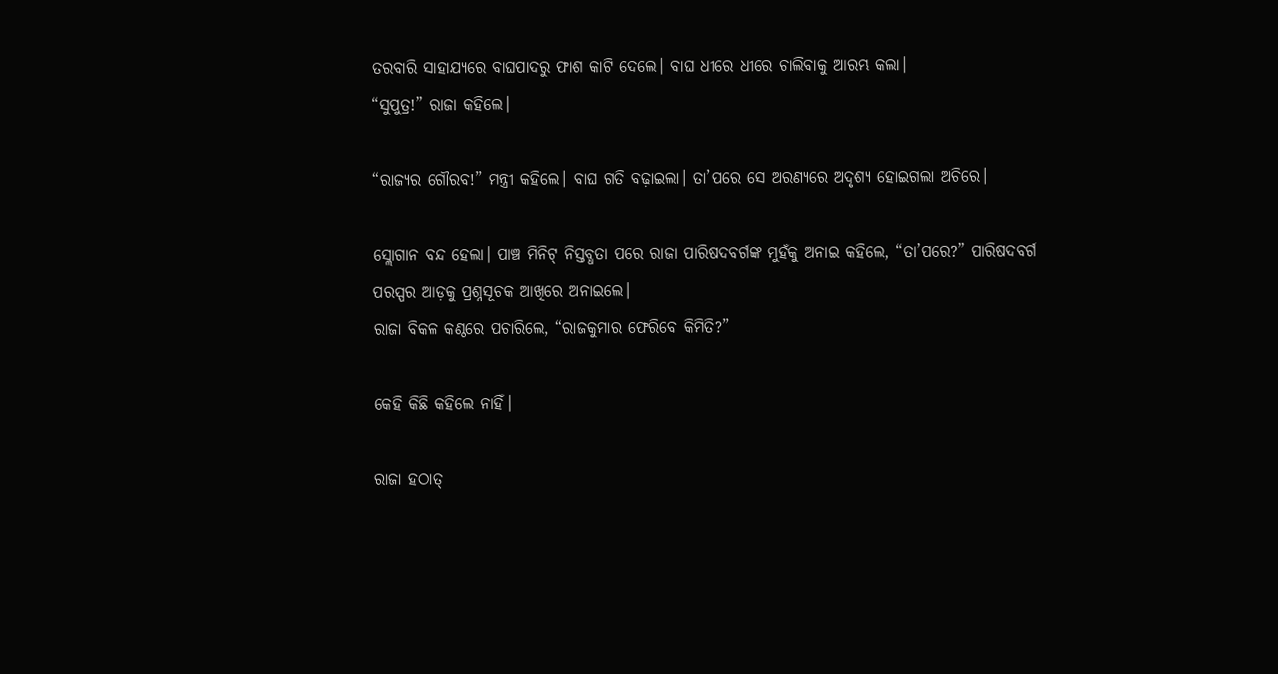ତରବାରି ସାହାଯ୍ୟରେ ବାଘପାଦରୁ ଫାଶ କାଟି ଦେଲେ। ବାଘ ଧୀରେ ଧୀରେ ଚାଲିବାକୁ ଆରମ୍ଭ କଲା।
“ସୁପୁତ୍ର!” ରାଜା କହିଲେ।

“ରାଜ୍ୟର ଗୌରବ!” ମନ୍ତ୍ରୀ କହିଲେ। ବାଘ ଗତି ବଢ଼ାଇଲା। ତା’ପରେ ସେ ଅରଣ୍ୟରେ ଅଦୃଶ୍ୟ ହୋଇଗଲା ଅଚିରେ।

ସ୍ଲୋଗାନ ବନ୍ଦ ହେଲା। ପାଞ୍ଚ ମିନିଟ୍‌ ନିସ୍ତବ୍ଧତା ପରେ ରାଜା ପାରିଷଦବର୍ଗଙ୍କ ମୁହଁକୁ ଅନାଇ କହିଲେ, “ତା’ପରେ?” ପାରିଷଦବର୍ଗ ପରସ୍ପର ଆଡ଼କୁ ପ୍ରଶ୍ନସୂଚକ ଆଖିରେ ଅନାଇଲେ।
ରାଜା ବିକଳ କଣ୍ଠରେ ପଚାରିଲେ, “ରାଜକୁମାର ଫେରିବେ କିମିତି?”

କେହି କିଛି କହିଲେ ନାହିଁ।

ରାଜା ହଠାତ୍‌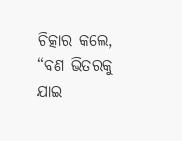ଚିତ୍କାର କଲେ, “ବଣ ଭିତରକୁ ଯାଇ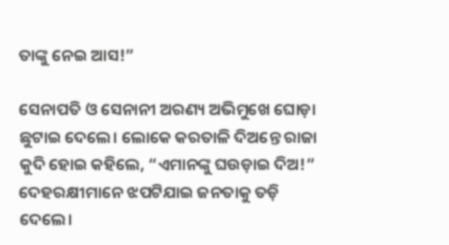ତାଙ୍କୁ ନେଇ ଆସ!”

ସେନାପତି ଓ ସେନାନୀ ଅରଣ୍ୟ ଅଭିମୁଖେ ଘୋଡ଼ା ଛୁଟାଇ ଦେଲେ। ଲୋକେ କରତାଳି ଦିଅନ୍ତେ ରାଜା କୁଦି ହୋଇ କହିଲେ, “ଏମାନଙ୍କୁ ଘଉଡ଼ାଇ ଦିଅ!”
ଦେହରକ୍ଷୀମାନେ ଝପଟିଯାଇ ଜନତାକୁ ତଡ଼ି ଦେଲେ।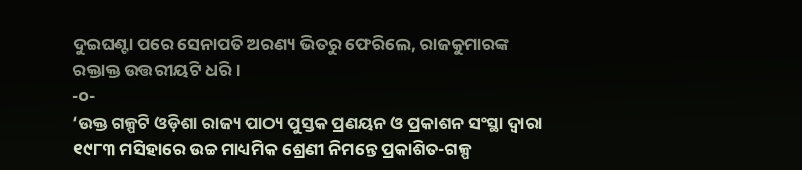ଦୁଇଘଣ୍ଟା ପରେ ସେନାପତି ଅରଣ୍ୟ ଭିତରୁ ଫେରିଲେ, ରାଜକୁମାରଙ୍କ ରକ୍ତାକ୍ତ ଉତ୍ତରୀୟଟି ଧରି।
-୦-
‘ଉକ୍ତ ଗଳ୍ପଟି ଓଡ଼ିଶା ରାଜ୍ୟ ପାଠ୍ୟ ପୁସ୍ତକ ପ୍ରଣୟନ ଓ ପ୍ରକାଶନ ସଂସ୍ଥା ଦ୍ୱାରା ୧୯୮୩ ମସିହାରେ ଉଚ୍ଚ ମାଧ୍ୟମିକ ଶ୍ରେଣୀ ନିମନ୍ତେ ପ୍ରକାଶିତ-ଗଳ୍ପ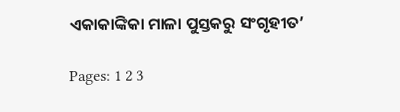ଏକାକାଙ୍କିକା ମାଳା ପୁସ୍ତକରୁ ସଂଗୃହୀତ’

Pages: 1 2 3